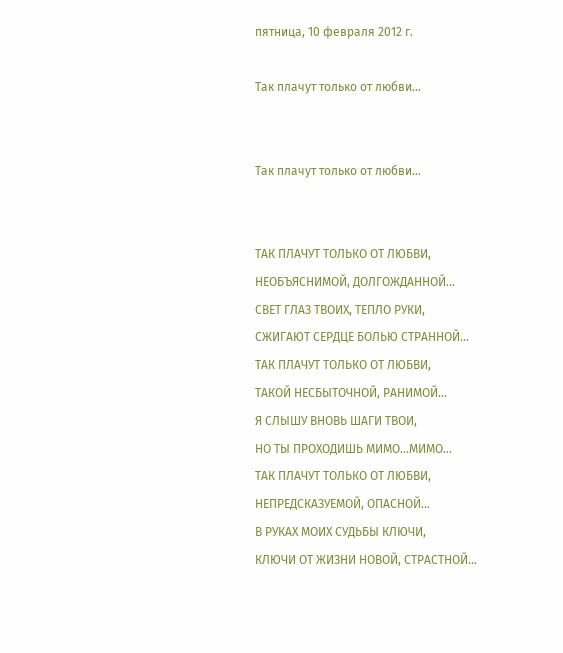пятница, 10 февраля 2012 г.

Так плачут только от любви...


Так плачут только от любви...


ТАК ПЛАЧУТ ТОЛЬКО ОТ ЛЮБВИ,
НЕОБЪЯСНИМОЙ, ДОЛГОЖДАННОЙ...
СВЕТ ГЛАЗ ТВОИХ, ТЕПЛО РУКИ,
СЖИГАЮТ СЕРДЦЕ БОЛЬЮ СТРАННОЙ...
ТАК ПЛАЧУТ ТОЛЬКО ОТ ЛЮБВИ,
ТАКОЙ НЕСБЫТОЧНОЙ, РАНИМОЙ...
Я СЛЫШУ ВНОВЬ ШАГИ ТВОИ,
НО ТЫ ПРОХОДИШЬ МИМО...МИМО...
ТАК ПЛАЧУТ ТОЛЬКО ОТ ЛЮБВИ,
НЕПРЕДСКАЗУЕМОЙ, ОПАСНОЙ...
В РУКАХ МОИХ СУДЬБЫ КЛЮЧИ,
КЛЮЧИ ОТ ЖИЗНИ НОВОЙ, СТРАСТНОЙ...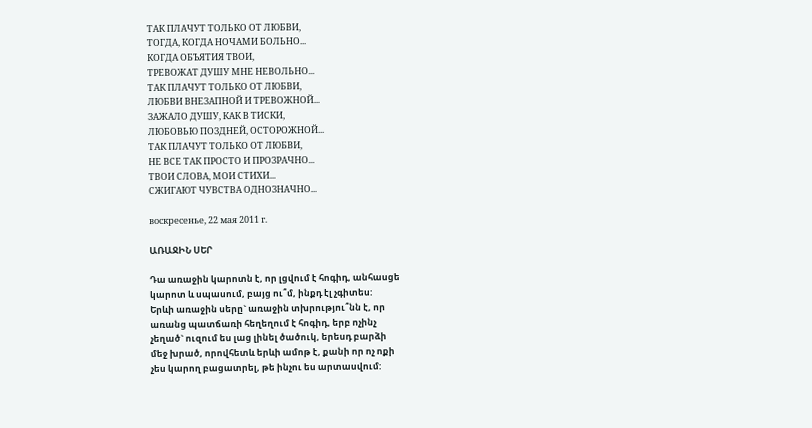ТАК ПЛАЧУТ ТОЛЬКО ОТ ЛЮБВИ,
ТОГДА, КОГДА НОЧАМИ БОЛЬНО...
КОГДА ОБЪЯТИЯ ТВОИ,
ТРЕВОЖАТ ДУШУ МНЕ НЕВОЛЬНО...
ТАК ПЛАЧУТ ТОЛЬКО ОТ ЛЮБВИ,
ЛЮБВИ ВНЕЗАПНОЙ И ТРЕВОЖНОЙ...
ЗАЖАЛО ДУШУ, КАК В ТИСКИ,
ЛЮБОВЬЮ ПОЗДНЕЙ, ОСТОРОЖНОЙ...
ТАК ПЛАЧУТ ТОЛЬКО ОТ ЛЮБВИ,
НЕ ВСЕ ТАК ПРОСТО И ПРОЗРАЧНО...
ТВОИ СЛОВА, МОИ СТИХИ...
СЖИГАЮТ ЧУВСТВА ОДНОЗНАЧНО...

воскресенье, 22 мая 2011 г.

ԱՌԱՋԻՆ ՍԵՐ

Դա առաջին կարոտն է, որ լցվում է հոգիդ, անհասցե
կարոտ և սպասում, բայց ու՞մ, ինքդ էլ չգիտես:
Երևի առաջին սերը` առաջին տխրությու՞նն է, որ
առանց պատճառի հեղեղում է հոգիդ, երբ ոչինչ
չեղած` ուզում ես լաց լինել ծածուկ, երեսդ բարձի
մեջ խրած, որովհետև երևի ամոթ է, քանի որ ոչ ոքի
չես կարող բացատրել, թե ինչու ես արտասվում: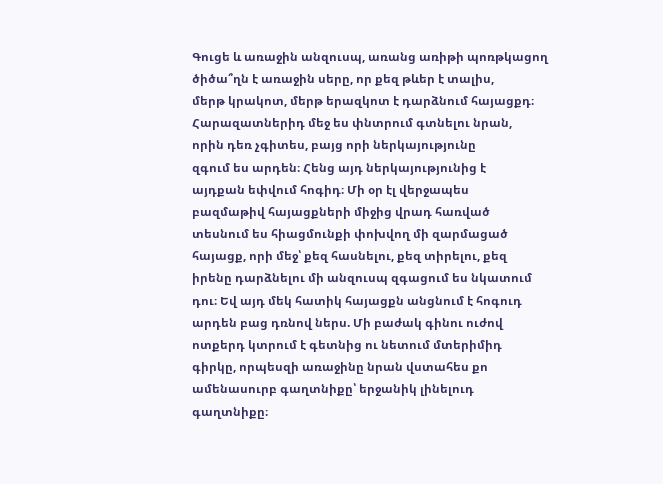Գուցե և առաջին անզուսպ, առանց առիթի պոռթկացող
ծիծա՞ղն է առաջին սերը, որ քեզ թևեր է տալիս,
մերթ կրակոտ, մերթ երազկոտ է դարձնում հայացքդ։
Հարազատներիդ մեջ ես փնտրում գտնելու նրան,
որին դեռ չգիտես, բայց որի ներկայությունը
զգում ես արդեն։ Հենց այդ ներկայությունից է
այդքան եփվում հոգիդ։ Մի օր էլ վերջապես
բազմաթիվ հայացքների միջից վրադ հառված
տեսնում ես հիացմունքի փոխվող մի զարմացած
հայացք, որի մեջ՝ քեզ հասնելու, քեզ տիրելու, քեզ
իրենը դարձնելու մի անզուսպ զգացում ես նկատում
դու։ Եվ այդ մեկ հատիկ հայացքն անցնում է հոգուդ
արդեն բաց դռնով ներս. Մի բաժակ գինու ուժով
ոտքերդ կտրում է գետնից ու նետում մտերիմիդ
գիրկը, որպեսզի առաջինը նրան վստահես քո
ամենասուրբ գաղտնիքը՝ երջանիկ լինելուդ
գաղտնիքը։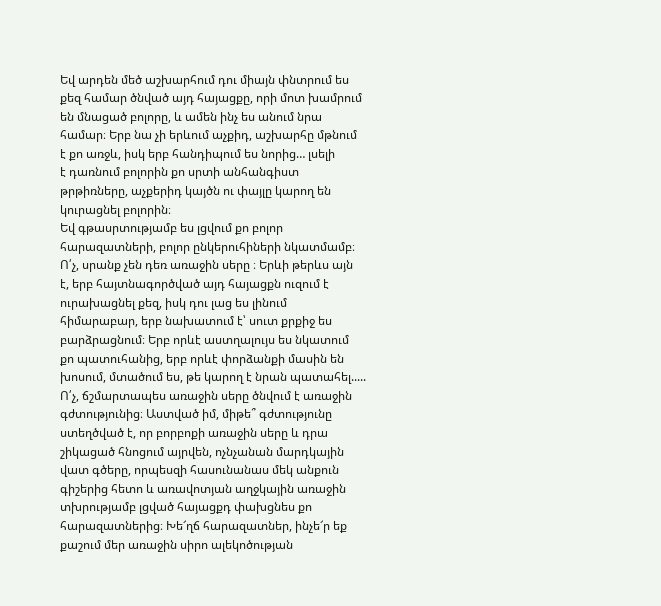Եվ արդեն մեծ աշխարհում դու միայն փնտրում ես
քեզ համար ծնված այդ հայացքը, որի մոտ խամրում
են մնացած բոլորը, և ամեն ինչ ես անում նրա
համար։ Երբ նա չի երևում աչքիդ, աշխարհը մթնում
է քո առջև, իսկ երբ հանդիպում ես նորից… լսելի
է դառնում բոլորին քո սրտի անհանգիստ
թրթիռները, աչքերիդ կայծն ու փայլը կարող են
կուրացնել բոլորին։
Եվ գթասրտությամբ ես լցվում քո բոլոր
հարազատների, բոլոր ընկերուհիների նկատմամբ։
Ո՛չ, սրանք չեն դեռ առաջին սերը ։ Երևի թերևս այն
է, երբ հայտնագործված այդ հայացքն ուզում է
ուրախացնել քեզ, իսկ դու լաց ես լինում
հիմարաբար, երբ նախատում է՝ սուտ քրքիջ ես
բարձրացնում։ Երբ որևէ աստղալույս ես նկատում
քո պատուհանից, երբ որևէ փորձանքի մասին են
խոսում, մտածում ես, թե կարող է նրան պատահել.....
Ո՛չ, ճշմարտապես առաջին սերը ծնվում է առաջին
գժտությունից։ Աստված իմ, միթե՞ գժտությունը
ստեղծված է, որ բորբոքի առաջին սերը և դրա
շիկացած հնոցում այրվեն, ոչնչանան մարդկային
վատ գծերը, որպեսզի հասունանաս մեկ անքուն
գիշերից հետո և առավոտյան աղջկային առաջին
տխրությամբ լցված հայացքդ փախցնես քո
հարազատներից։ Խե՜ղճ հարազատներ, ինչե՜ր եք
քաշում մեր առաջին սիրո ալեկոծության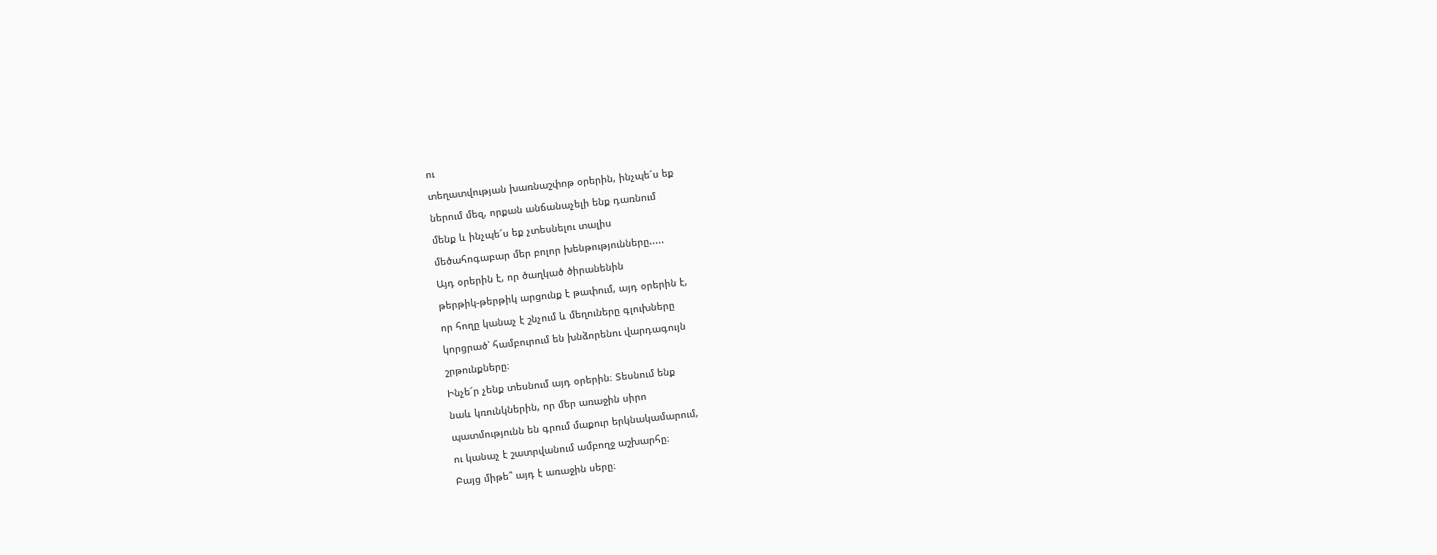ու
տեղատվության խառնաշփոթ օրերին, ինչպե՜ս եք
ներում մեզ, որքան անճանաչելի ենք դառնում
մենք և ինչպե՜ս եք չտեսնելու տալիս
մեծահոգաբար մեր բոլոր խենթությունները.....
Այդ օրերին է, որ ծաղկած ծիրանենին
թերթիկ-թերթիկ արցունք է թափում, այդ օրերին է,
որ հողը կանաչ է շնչում և մեղուները գլուխները
կորցրած՝ համբուրում են խնձորենու վարդագույն
շրթունքները։
Ինչե՜ր չենք տեսնում այդ օրերին։ Տեսնում ենք
նաև կռունկներին, որ մեր առաջին սիրո
պատմությունն են գրում մաքուր երկնակամարում,
ու կանաչ է շատրվանում ամբողջ աշխարհը։
Բայց միթե՞ այդ է առաջին սերը։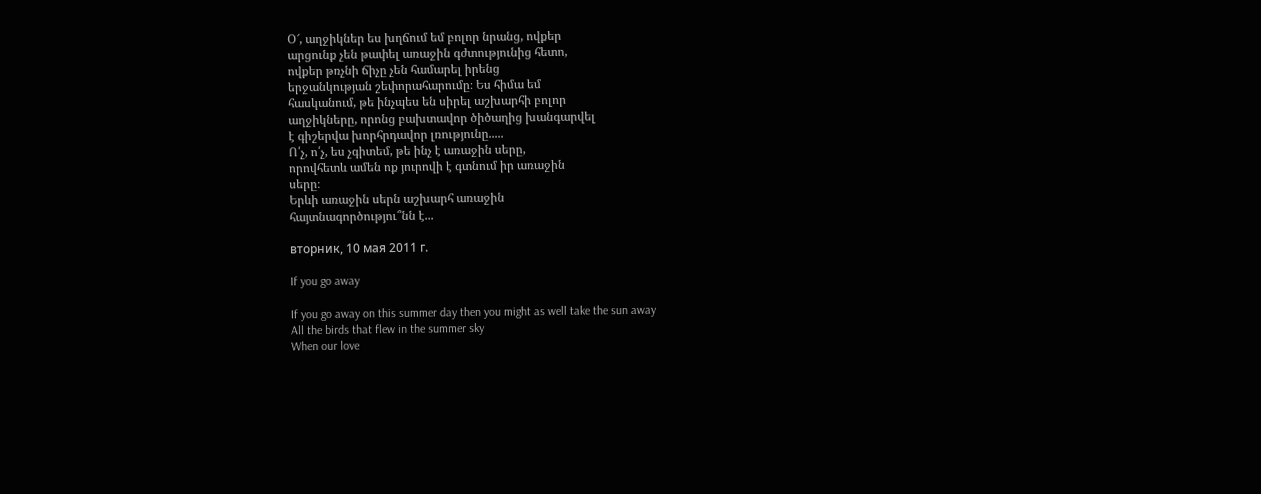Օ՜, աղջիկներ ես խղճում եմ բոլոր նրանց, ովքեր
արցունք չեն թափել առաջին գժտությունից հետո,
ովքեր թռչնի ճիչը չեն համարել իրենց
երջանկության շեփորահարումը։ Ես հիմա եմ
հասկանում, թե ինչպես են սիրել աշխարհի բոլոր
աղջիկները, որոնց բախտավոր ծիծաղից խանգարվել
է գիշերվա խորհրդավոր լռությունը.....
Ո՛չ, ո՛չ, ես չգիտեմ, թե ինչ է առաջին սերը,
որովհետև ամեն ոք յուրովի է գտնում իր առաջին
սերը։
Երևի առաջին սերն աշխարհ առաջին
հայտնագործությու՞նն է...

вторник, 10 мая 2011 г.

If you go away

If you go away on this summer day then you might as well take the sun away
All the birds that flew in the summer sky
When our love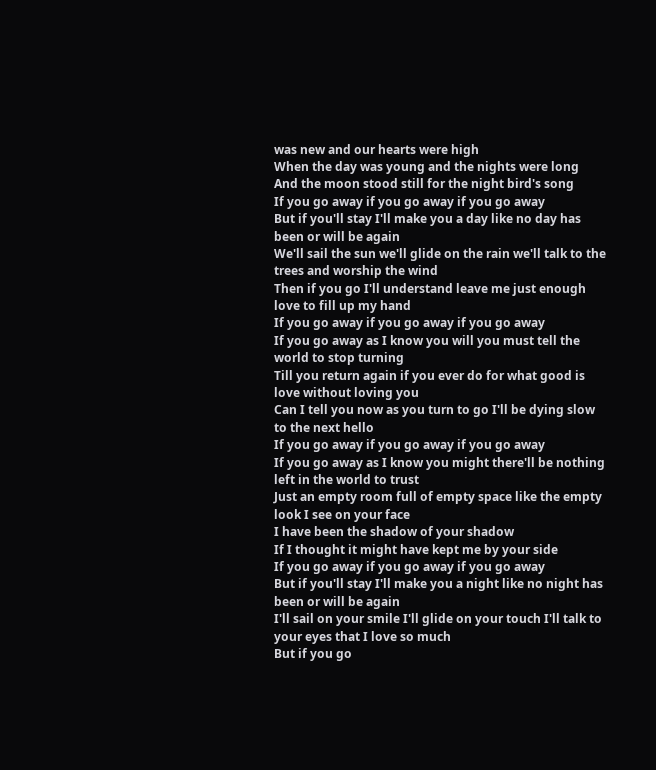was new and our hearts were high
When the day was young and the nights were long
And the moon stood still for the night bird's song
If you go away if you go away if you go away
But if you'll stay I'll make you a day like no day has been or will be again
We'll sail the sun we'll glide on the rain we'll talk to the trees and worship the wind
Then if you go I'll understand leave me just enough love to fill up my hand
If you go away if you go away if you go away
If you go away as I know you will you must tell the world to stop turning
Till you return again if you ever do for what good is love without loving you
Can I tell you now as you turn to go I'll be dying slow to the next hello
If you go away if you go away if you go away
If you go away as I know you might there'll be nothing left in the world to trust
Just an empty room full of empty space like the empty look I see on your face
I have been the shadow of your shadow
If I thought it might have kept me by your side
If you go away if you go away if you go away
But if you'll stay I'll make you a night like no night has been or will be again
I'll sail on your smile I'll glide on your touch I'll talk to your eyes that I love so much
But if you go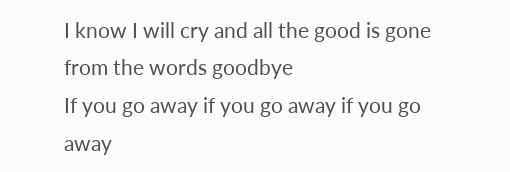I know I will cry and all the good is gone from the words goodbye
If you go away if you go away if you go away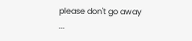please don't go away
...